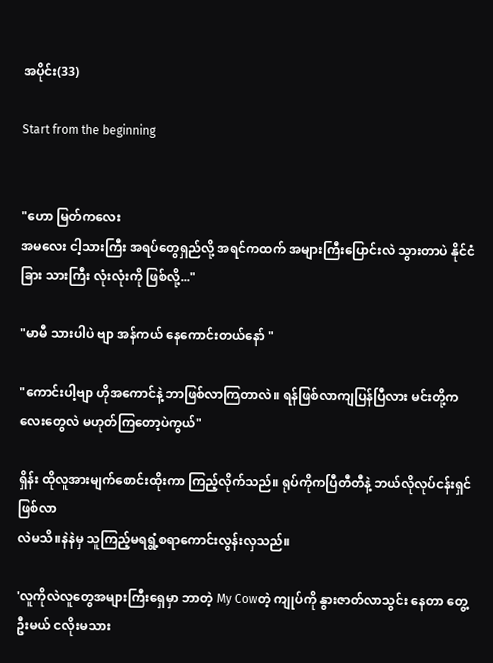အပိုင်း(33)

Start from the beginning


"ဟော မြတ်ကလေး
အမလေး ငါ့သားကြီး အရပ်တွေရှည်လို့ အရင်ကထက် အများကြီးပြောင်းလဲ သွားတာပဲ နိုင်ငံခြား သားကြီး လုံးလုံးကို ဖြစ်လို့..."

"မာမီ သားပါပဲ ဗျာ အန်ကယ် နေကောင်းတယ်နော် "

"ကောင်းပါ့ဗျာ ဟိုအကောင်နဲ့ ဘာဖြစ်လာကြတာလဲ။ ရန်ဖြစ်လာကျပြန်ပြီလား မင်းတို့ကလေးတွေလဲ မဟုတ်ကြတော့ပဲကွယ်"

ရှိန်း ထိုလူအားမျက်စောင်းထိုးကာ ကြည့်လိုက်သည်။ ရုပ်ကိုကပြီတီတီနဲ့ ဘယ်လိုလုပ်ငန်းရှင်ဖြစ်လာ
လဲမသိ။နဲနဲမှ သူကြည့်မရရွံ့စရာကောင်းလွန်းလှသည်။

'လူကိုလဲလူတွေအများကြီးရှေမှာ ဘာတဲ့ My Cowတဲ့ ကျုပ်ကို နွားဇာတ်လာသွင်း နေတာ တွေ့ဦးမယ် ငလိုးမသား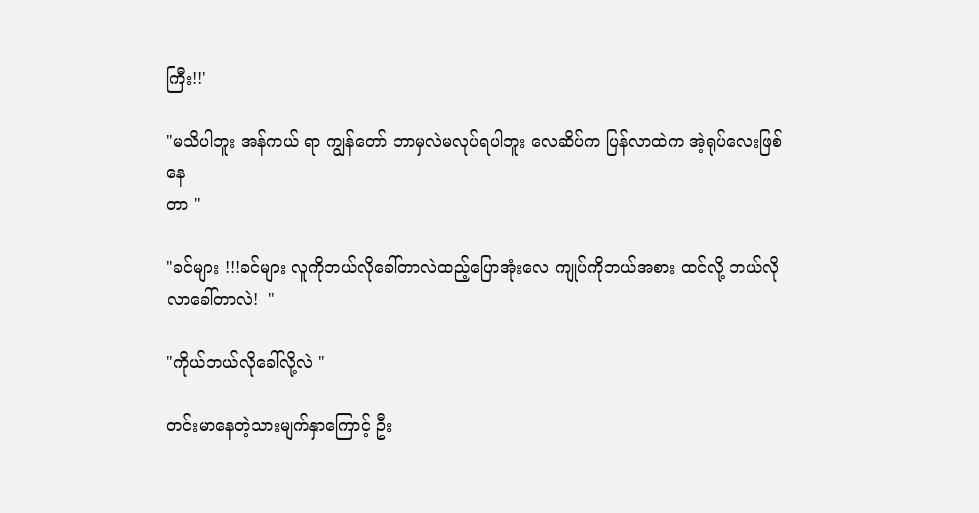ကြီး!!'

"မသိပါဘူး အန်ကယ် ရာ ကျွန်တော် ဘာမှလဲမလုပ်ရပါဘူး လေဆိပ်က ပြန်လာထဲက အဲ့ရုပ်လေးဖြစ်နေ
တာ "

"ခင်များ !!!ခင်များ လူကိုဘယ်လိုခေါ်တာလဲထည့်ပြောအုံးလေ ကျုပ်ကိုဘယ်အစား ထင်လို့ ဘယ်လိုလာခေါ်တာလဲ!  "

"ကိုယ်ဘယ်လိုခေါ်လို့လဲ "

တင်းမာနေတဲ့သားမျက်နှာကြောင့် ဦး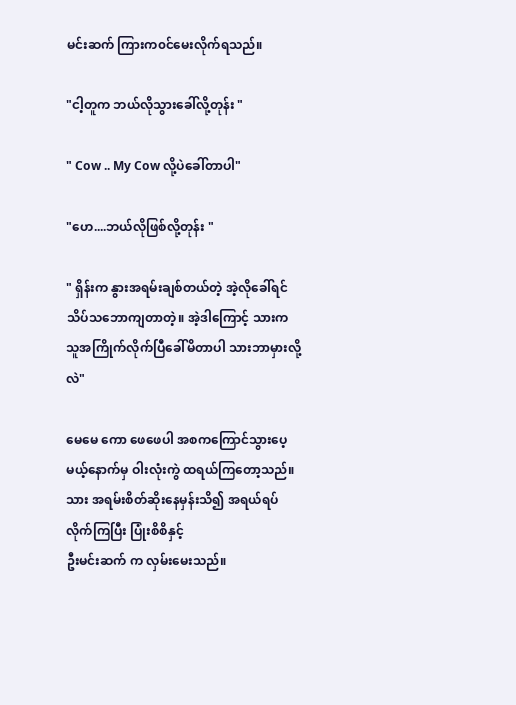မင်းဆက် ကြားက၀င်မေးလိုက်ရသည်။

"ငါ့တူက ဘယ်လိုသွားခေါ်လို့တုန်း "

" Cow .. My Cow လို့ပဲခေါ်တာပါ"

"ဟေ....ဘယ်လိုဖြစ်လို့တုန်း "

" ရှိန်းက နွားအရမ်းချစ်တယ်တဲ့ အဲ့လိုခေါ်ရင် သိပ်သဘောကျတာတဲ့။ အဲ့ဒါကြောင့် သားက သူအကြိုက်လိုက်ပြီခေါ်မိတာပါ သားဘာမှားလို့လဲ"

မေမေ ကော ဖေဖေပါ အစကကြောင်သွားပေ့မယ့်နောက်မှ ဝါးလုံးကွဲ ထရယ်ကြတော့သည်။ သား အရမ်းစိတ်ဆိုးနေမှန်းသိ၍ အရယ်ရပ်လိုက်ကြပြီး ပြုံးစိစိနှင့်
ဦးမင်းဆက် က လှမ်းမေးသည်။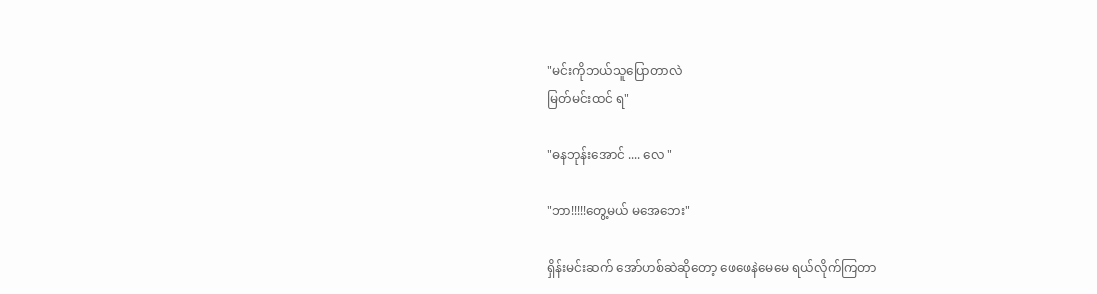"မင်းကိုဘယ်သူပြောတာလဲ
မြတ်မင်းထင် ရ"

"ဓနဘုန်းအောင် .... လေ "

"ဘာ!!!!!တွေ့မယ် မအေဘေး"

ရှိန်းမင်းဆက် အော်ဟစ်ဆဲဆိုတော့ ဖေဖေနဲမေမေ ရယ်လိုက်ကြတာ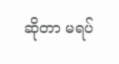ဆိုတာ မရပ်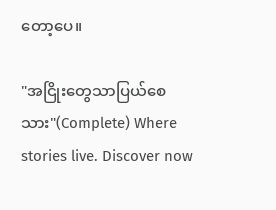တော့ပေ။

"အငြိုးတွေသာပြယ်စေသား"(Complete) Where stories live. Discover now